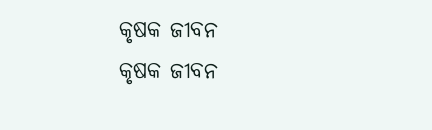କୃଷକ ଜୀବନ
କୃଷକ ଜୀବନ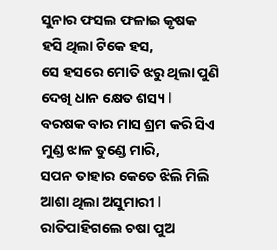ସୁନାର ଫସଲ ଫଳାଇ କୃଷକ
ହସି ଥିଲା ଟିକେ ହସ,
ସେ ହସରେ ମୋତି ଝରୁ ଥିଲା ପୁଣି
ଦେଖି ଧାନ କ୍ଷେତ ଶସ୍ୟ l
ବରଷକ ବାର ମାସ ଶ୍ରମ କରି ସିଏ
ମୁଣ୍ଡ ଝାଳ ତୁଣ୍ଡେ ମାରି,
ସପନ ତାହାର କେତେ ଝିଲି ମିଲି
ଆଶା ଥିଲା ଅସୁମାରୀ l
ରାତିପାହିଗଲେ ଚଷା ପୁଅ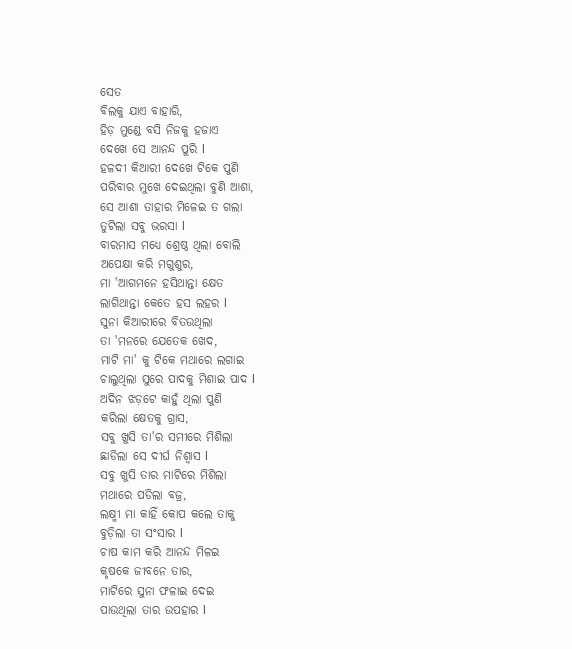ସେତ
ବିଲକୁ ଯାଏ ବାହାରି,
ହିଡ଼ ମୁଣ୍ଡେ ବସି ନିଜକୁ ହଜାଏ
ଦେଖେ ସେ ଆନନ୍ଦ ପୁରି l
ହଳଦୀ କିଆରୀ ଦେଖେ ଟିକେ ପୁଣି
ପରିବାର ମୁଖେ ଦେଇଥିଲା ବୁଣି ଆଶା,
ସେ ଆଶା ତାହାର ମିଳେଇ ତ ଗଲା
ତୁଟିଲା ସବୁ ଭରସା l
ବାରମାସ ମଧ୍ୟେ ଶ୍ରେଷ୍ଠ ଥିଲା ବୋଲି
ଅପେକ୍ଷା କରି ମଗୁଶୁର,
ମା 'ଆଗମନେ ହସିଥାନ୍ତା କ୍ଷେତ
ଲାଗିଥାନ୍ତା କେତେ ହସ ଲହର l
ସୁନା କିଆରୀରେ ବିତଉଥିଲା
ତା 'ମନରେ ଯେତେକ ଖେଦ,
ମାଟି ମା' କୁ ଟିକେ ମଥାରେ ଲଗାଇ
ଚାଲୁଥିଲା ସୁରେ ପାଦକୁ ମିଶାଇ ପାଦ l
ଅଦିନ ଝଡ଼ଟେ କାହୁଁ ଥିଲା ପୁଣି
କରିଲା କ୍ଷେତକୁ ଗ୍ରାସ,
ସବୁ ଖୁସି ତା'ର ସମୀରେ ମିଶିଲା
ଛାଡିଲା ସେ ଦୀର୍ଘ ନିଶ୍ୱାସ l
ସବୁ ଖୁସି ତାର ମାଟିରେ ମିଶିଲା
ମଥାରେ ପଡିଲା ବଜ୍ର,
ଲକ୍ଷ୍ମୀ ମା କାହିଁ କୋପ କଲେ ତାକୁ
ବୁଡ଼ିଲା ତା ସଂସାର l
ଚାଷ କାମ କରି ଆନନ୍ଦ ମିଳଇ
କୃଷକେ ଜୀବନେ ତାର,
ମାଟିରେ ସୁନା ଫଳାଇ ଦେଇ
ପାଉଥିଲା ତାର ଉପହାର l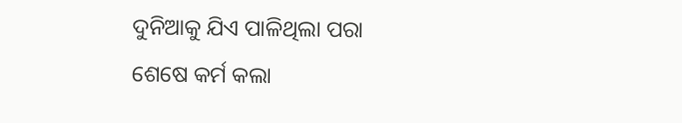ଦୁନିଆକୁ ଯିଏ ପାଳିଥିଲା ପରା
ଶେଷେ କର୍ମ କଲା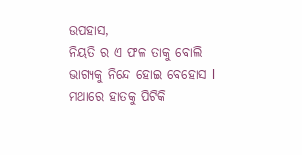ଉପହାସ,
ନିୟତି ର ଏ ଫଳ ତାକୁ ବୋଲି
ଭାଗ୍ୟକୁ ନିନ୍ଦେ ହୋଇ ବେହୋସ l
ମଥାରେ ହାତକୁ ପିଟିକି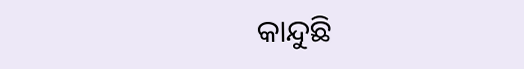କାନ୍ଦୁଛି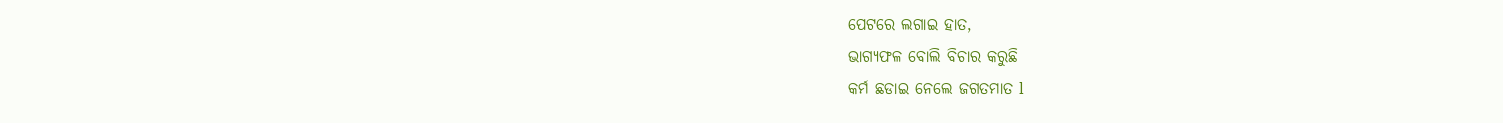ପେଟରେ ଲଗାଇ ହାତ,
ଭାଗ୍ୟଫଳ ବୋଲି ବିଚାର କରୁଛି
କର୍ମ ଛଡାଇ ନେଲେ ଜଗତମାତ l